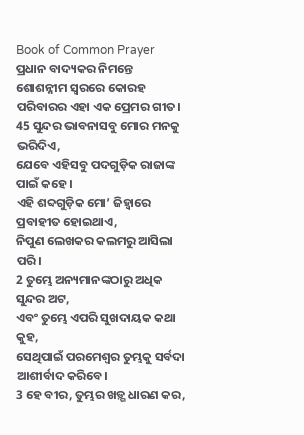Book of Common Prayer
ପ୍ରଧାନ ବାଦ୍ୟକର ନିମନ୍ତେ ଶୋଶନ୍ନୀମ ସ୍ୱରରେ କୋରହ ପରିବାରର ଏହା ଏକ ପ୍ରେମର ଗୀତ।
45 ସୁନ୍ଦର ଭାବନାସବୁ ମୋର ମନକୁ ଭରିଦିଏ,
ଯେବେ ଏହିସବୁ ପଦଗୁଡ଼ିକ ରାଜାଙ୍କ ପାଇଁ କହେ।
ଏହି ଶବ୍ଦଗୁଡ଼ିକ ମୋ’ ଜିହ୍ୱାରେ ପ୍ରବାହୀତ ହୋଇଥାଏ,
ନିପୁଣ ଲେଖକର କଲମରୁ ଆସିଲା ପରି।
2 ତୁମ୍ଭେ ଅନ୍ୟମାନଙ୍କଠାରୁ ଅଧିକ ସୁନ୍ଦର ଅଟ,
ଏବଂ ତୁମ୍ଭେ ଏପରି ସୁଖଦାୟକ କଥା କୁହ,
ସେଥିପାଇଁ ପରମେଶ୍ୱର ତୁମ୍ଭକୁ ସର୍ବଦା ଆଶୀର୍ବାଦ କରିବେ।
3 ହେ ବୀର, ତୁମ୍ଭର ଖଡ଼୍ଗ ଧାରଣ କର,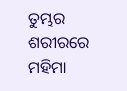ତୁମ୍ଭର ଶରୀରରେ ମହିମା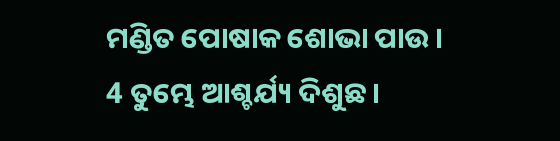ମଣ୍ଡିତ ପୋଷାକ ଶୋଭା ପାଉ।
4 ତୁମ୍ଭେ ଆଶ୍ଚର୍ଯ୍ୟ ଦିଶୁଛ।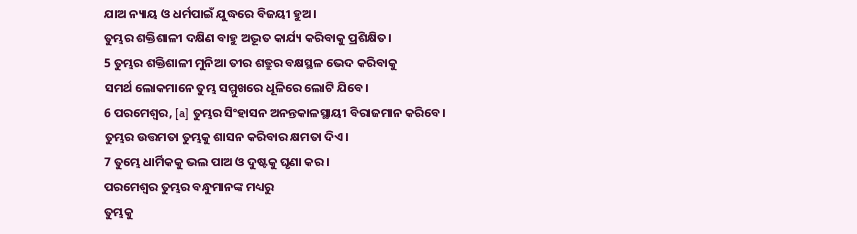ଯାଅ ନ୍ୟାୟ ଓ ଧର୍ମପାଇଁ ଯୁଦ୍ଧରେ ବିଜୟୀ ହୁଅ।
ତୁମ୍ଭର ଶକ୍ତିଶାଳୀ ଦକ୍ଷିଣ ବାହୁ ଅଦ୍ଭୂତ କାର୍ଯ୍ୟ କରିବାକୁ ପ୍ରଶିକ୍ଷିତ।
5 ତୁମ୍ଭର ଶକ୍ତିଶାଳୀ ମୁନିଆ ତୀର ଶତ୍ରୁର ବକ୍ଷସ୍ଥଳ ଭେଦ କରିବାକୁ
ସମର୍ଥ ଲୋକମାନେ ତୁମ୍ଭ ସମ୍ମୁଖରେ ଧୂଳିରେ ଲୋଟି ଯିବେ।
6 ପରମେଶ୍ୱର, [a] ତୁମ୍ଭର ସିଂହାସନ ଅନନ୍ତକାଳସ୍ଥାୟୀ ବିରାଜମାନ କରିବେ।
ତୁମ୍ଭର ଉତ୍ତମତା ତୁମ୍ଭକୁ ଶାସନ କରିବାର କ୍ଷମତା ଦିଏ।
7 ତୁମ୍ଭେ ଧାର୍ମିକକୁ ଭଲ ପାଅ ଓ ଦୁଷ୍ଟକୁ ଘୃଣା କର।
ପରମେଶ୍ୱର ତୁମ୍ଭର ବନ୍ଧୁମାନଙ୍କ ମଧ୍ୟରୁ
ତୁମ୍ଭକୁ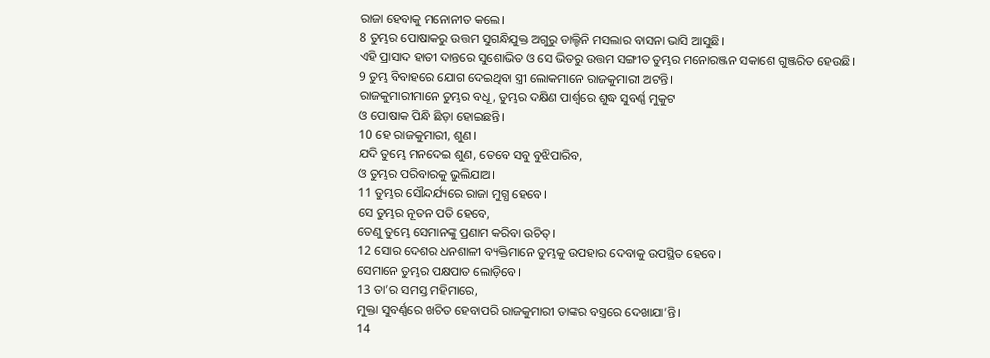ରାଜା ହେବାକୁ ମନୋନୀତ କଲେ।
8 ତୁମ୍ଭର ପୋଷାକରୁ ଉତ୍ତମ ସୁଗନ୍ଧିଯୁକ୍ତ ଅଗୁରୁ ଡାଲ୍ଚିନି ମସଲାର ବାସନା ଭାସି ଆସୁଛି।
ଏହି ପ୍ରାସାଦ ହାତୀ ଦାନ୍ତରେ ସୁଶୋଭିତ ଓ ସେ ଭିତରୁ ଉତ୍ତମ ସଙ୍ଗୀତ ତୁମ୍ଭର ମନୋରଞ୍ଜନ ସକାଶେ ଗୁଞ୍ଜରିତ ହେଉଛି।
9 ତୁମ୍ଭ ବିବାହରେ ଯୋଗ ଦେଇଥିବା ସ୍ତ୍ରୀ ଲୋକମାନେ ରାଜକୁମାରୀ ଅଟନ୍ତି।
ରାଜକୁମାରୀମାନେ ତୁମ୍ଭର ବଧୂ, ତୁମ୍ଭର ଦକ୍ଷିଣ ପାର୍ଶ୍ୱରେ ଶୁଦ୍ଧ ସୁବର୍ଣ୍ଣ ମୁକୁଟ
ଓ ପୋଷାକ ପିନ୍ଧି ଛିଡ଼ା ହୋଇଛନ୍ତି।
10 ହେ ରାଜକୁମାରୀ, ଶୁଣ।
ଯଦି ତୁମ୍ଭେ ମନଦେଇ ଶୁଣ, ତେବେ ସବୁ ବୁଝିପାରିବ,
ଓ ତୁମ୍ଭର ପରିବାରକୁ ଭୁଲିଯାଅ।
11 ତୁମ୍ଭର ସୌନ୍ଦର୍ଯ୍ୟରେ ରାଜା ମୁଗ୍ଧ ହେବେ।
ସେ ତୁମ୍ଭର ନୂତନ ପତି ହେବେ,
ତେଣୁ ତୁମ୍ଭେ ସେମାନଙ୍କୁ ପ୍ରଣାମ କରିବା ଉଚିତ୍।
12 ସୋର ଦେଶର ଧନଶାଳୀ ବ୍ୟକ୍ତିମାନେ ତୁମ୍ଭକୁ ଉପହାର ଦେବାକୁ ଉପସ୍ଥିତ ହେବେ।
ସେମାନେ ତୁମ୍ଭର ପକ୍ଷପାତ ଲୋଡ଼ିବେ।
13 ତା’ର ସମସ୍ତ ମହିମାରେ,
ମୁକ୍ତା ସୁବର୍ଣ୍ଣରେ ଖଚିତ ହେବାପରି ରାଜକୁମାରୀ ତାଙ୍କର ବସ୍ତ୍ରରେ ଦେଖାଯା’ନ୍ତି।
14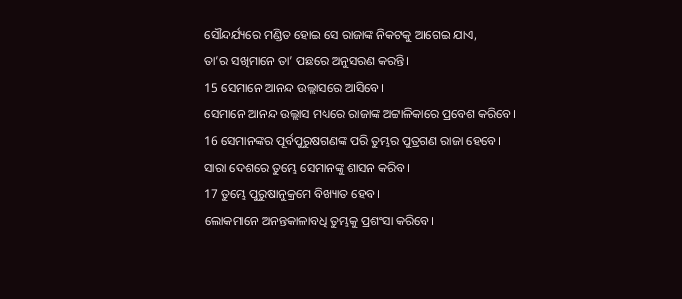ସୌନ୍ଦର୍ଯ୍ୟରେ ମଣ୍ଡିତ ହୋଇ ସେ ରାଜାଙ୍କ ନିକଟକୁ ଆଗେଇ ଯାଏ,
ତା’ର ସଖିମାନେ ତା’ ପଛରେ ଅନୁସରଣ କରନ୍ତି।
15 ସେମାନେ ଆନନ୍ଦ ଉଲ୍ଲାସରେ ଆସିବେ।
ସେମାନେ ଆନନ୍ଦ ଉଲ୍ଲାସ ମଧ୍ୟରେ ରାଜାଙ୍କ ଅଟ୍ଟାଳିକାରେ ପ୍ରବେଶ କରିବେ।
16 ସେମାନଙ୍କର ପୂର୍ବପୁରୁଷଗଣଙ୍କ ପରି ତୁମ୍ଭର ପୁତ୍ରଗଣ ରାଜା ହେବେ।
ସାରା ଦେଶରେ ତୁମ୍ଭେ ସେମାନଙ୍କୁ ଶାସନ କରିବ।
17 ତୁମ୍ଭେ ପୁରୁଷାନୁକ୍ରମେ ବିଖ୍ୟାତ ହେବ।
ଲୋକମାନେ ଅନନ୍ତକାଳାବଧି ତୁମ୍ଭକୁ ପ୍ରଶଂସା କରିବେ।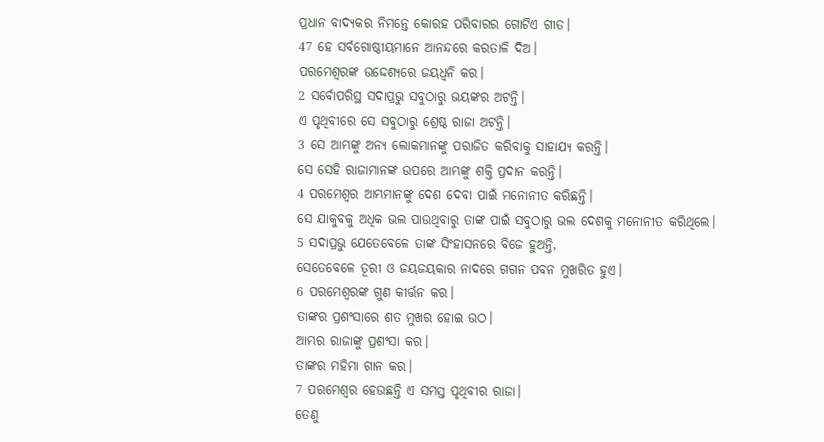ପ୍ରଧାନ ବାଦ୍ୟକର ନିମନ୍ତେ କୋରହ ପରିବାରର ଗୋଟିଏ ଗୀତ।
47 ହେ ସର୍ବଗୋଷ୍ଠୀୟମାନେ ଆନନ୍ଦରେ କରତାଳି ଦିଅ।
ପରମେଶ୍ୱରଙ୍କ ଉଦ୍ଦେଶ୍ୟରେ ଜୟଧ୍ୱନି କର।
2 ସର୍ବୋପରିସ୍ଥ ସଦାପ୍ରଭୁ ସବୁଠାରୁ ଭୟଙ୍କର ଅଟନ୍ତି।
ଏ ପୃଥିବୀରେ ସେ ସବୁଠାରୁ ଶ୍ରେଷ୍ଠ ରାଜା ଅଟନ୍ତି।
3 ସେ ଆମ୍ଭଙ୍କୁ ଅନ୍ୟ ଲୋକମାନଙ୍କୁ ପରାଜିତ କରିବାକୁ ସାହାଯ୍ୟ କରନ୍ତି।
ସେ ସେହି ରାଜାମାନଙ୍କ ଉପରେ ଆମ୍ଭଙ୍କୁ ଶକ୍ତି ପ୍ରଦାନ କରନ୍ତି।
4 ପରମେଶ୍ୱର ଆମ୍ଭମାନଙ୍କୁ ଦେଶ ଦେବା ପାଇଁ ମନୋନୀତ କରିଛନ୍ତି।
ସେ ଯାକୁବକୁ ଅଧିକ ଭଲ ପାଉଥିବାରୁ ତାଙ୍କ ପାଇଁ ସବୁଠାରୁ ଭଲ ଦେଶକୁ ମନୋନୀତ କରିଥିଲେ।
5 ସଦାପ୍ରଭୁ ଯେତେବେଳେ ତାଙ୍କ ସିଂହାସନରେ ବିଜେ ହୁଅନ୍ତି,
ସେତେବେଳେ ତୂରୀ ଓ ଜୟଜୟକାର ନାଦରେ ଗଗନ ପବନ ମୁଖରିତ ହୁଏ।
6 ପରମେଶ୍ୱରଙ୍କ ଗୁଣ କୀର୍ତ୍ତନ କର।
ତାଙ୍କର ପ୍ରଶଂସାରେ ଶତ ମୁଖର ହୋଇ ଉଠ।
ଆମ୍ଭର ରାଜାଙ୍କୁ ପ୍ରଶଂସା କର।
ତାଙ୍କର ମହିମା ଗାନ କର।
7 ପରମେଶ୍ୱର ହେଉଛନ୍ତି ଏ ସମସ୍ତ ପୃଥିବୀର ରାଜା।
ତେଣୁ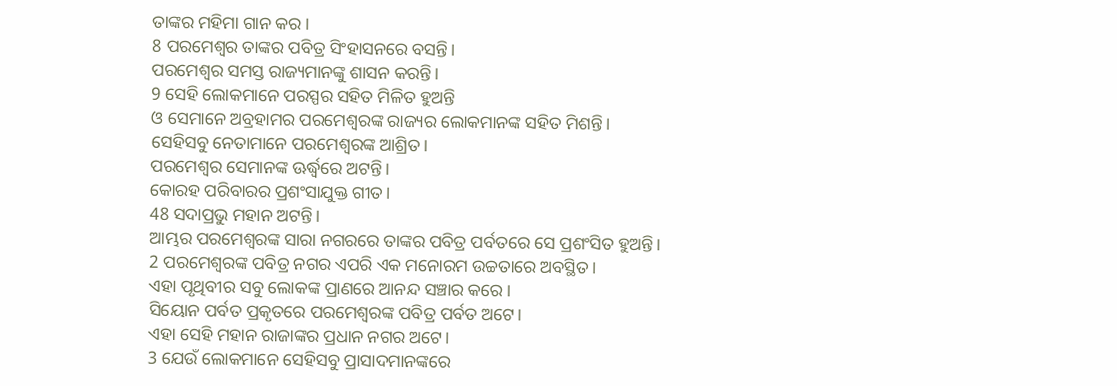ତାଙ୍କର ମହିମା ଗାନ କର।
8 ପରମେଶ୍ୱର ତାଙ୍କର ପବିତ୍ର ସିଂହାସନରେ ବସନ୍ତି।
ପରମେଶ୍ୱର ସମସ୍ତ ରାଜ୍ୟମାନଙ୍କୁ ଶାସନ କରନ୍ତି।
9 ସେହି ଲୋକମାନେ ପରସ୍ପର ସହିତ ମିଳିତ ହୁଅନ୍ତି
ଓ ସେମାନେ ଅବ୍ରହାମର ପରମେଶ୍ୱରଙ୍କ ରାଜ୍ୟର ଲୋକମାନଙ୍କ ସହିତ ମିଶନ୍ତି।
ସେହିସବୁ ନେତାମାନେ ପରମେଶ୍ୱରଙ୍କ ଆଶ୍ରିତ।
ପରମେଶ୍ୱର ସେମାନଙ୍କ ଊର୍ଦ୍ଧ୍ୱରେ ଅଟନ୍ତି।
କୋରହ ପରିବାରର ପ୍ରଶଂସାଯୁକ୍ତ ଗୀତ।
48 ସଦାପ୍ରଭୁ ମହାନ ଅଟନ୍ତି।
ଆମ୍ଭର ପରମେଶ୍ୱରଙ୍କ ସାରା ନଗରରେ ତାଙ୍କର ପବିତ୍ର ପର୍ବତରେ ସେ ପ୍ରଶଂସିତ ହୁଅନ୍ତି।
2 ପରମେଶ୍ୱରଙ୍କ ପବିତ୍ର ନଗର ଏପରି ଏକ ମନୋରମ ଉଚ୍ଚତାରେ ଅବସ୍ଥିତ।
ଏହା ପୃଥିବୀର ସବୁ ଲୋକଙ୍କ ପ୍ରାଣରେ ଆନନ୍ଦ ସଞ୍ଚାର କରେ।
ସିୟୋନ ପର୍ବତ ପ୍ରକୃତରେ ପରମେଶ୍ୱରଙ୍କ ପବିତ୍ର ପର୍ବତ ଅଟେ।
ଏହା ସେହି ମହାନ ରାଜାଙ୍କର ପ୍ରଧାନ ନଗର ଅଟେ।
3 ଯେଉଁ ଲୋକମାନେ ସେହିସବୁ ପ୍ରାସାଦମାନଙ୍କରେ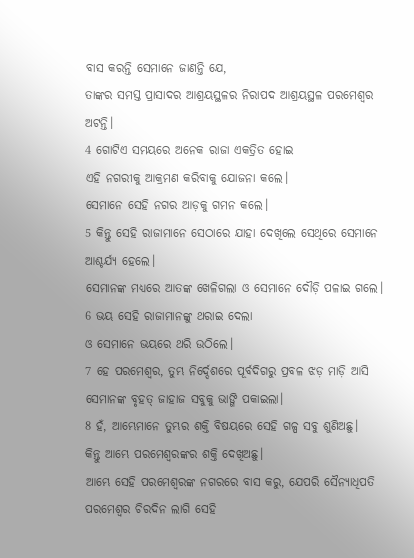ବାସ କରନ୍ତି ସେମାନେ ଜାଣନ୍ତି ଯେ,
ତାଙ୍କର ସମସ୍ତ ପ୍ରାସାଦର ଆଶ୍ରୟସ୍ଥଳର ନିରାପଦ ଆଶ୍ରୟସ୍ଥଳ ପରମେଶ୍ୱର ଅଟନ୍ତି।
4 ଗୋଟିଏ ସମୟରେ ଅନେକ ରାଜା ଏକତ୍ରିତ ହୋଇ
ଏହି ନଗରୀକୁ ଆକ୍ରମଣ କରିବାକୁ ଯୋଜନା କଲେ।
ସେମାନେ ସେହି ନଗର ଆଡ଼କୁ ଗମନ କଲେ।
5 କିନ୍ତୁ ସେହି ରାଜାମାନେ ସେଠାରେ ଯାହା ଦେଖିଲେ ସେଥିରେ ସେମାନେ ଆଶ୍ଚର୍ଯ୍ୟ ହେଲେ।
ସେମାନଙ୍କ ମଧ୍ୟରେ ଆତଙ୍କ ଖେଳିଗଲା ଓ ସେମାନେ ଦୌଡ଼ି ପଳାଇ ଗଲେ।
6 ଭୟ ସେହି ରାଜାମାନଙ୍କୁ ଥରାଇ ଦେଲା
ଓ ସେମାନେ ଭୟରେ ଥରି ଉଠିଲେ।
7 ହେ ପରମେଶ୍ୱର, ତୁମ୍ଭ ନିର୍ଦ୍ଦେଶରେ ପୂର୍ବଦିଗରୁ ପ୍ରବଳ ଝଡ଼ ମାଡ଼ି ଆସି
ସେମାନଙ୍କ ବୃହତ୍ ଜାହାଜ ସବୁକୁ ଭାଙ୍ଗି ପକାଇଲା।
8 ହଁ, ଆମ୍ଭେମାନେ ତୁମ୍ଭର ଶକ୍ତି ବିଷୟରେ ସେହି ଗଳ୍ପ ସବୁ ଶୁଣିଅଛୁ।
କିନ୍ତୁ ଆମ୍ଭେ ପରମେଶ୍ୱରଙ୍କର ଶକ୍ତି ଦେଖିଅଛୁ।
ଆମ୍ଭେ ସେହି ପରମେଶ୍ୱରଙ୍କ ନଗରରେ ବାସ କରୁ, ଯେପରି ସୈନ୍ୟାଧିପତି ପରମେଶ୍ୱର ଚିରଦିନ ଲାଗି ସେହି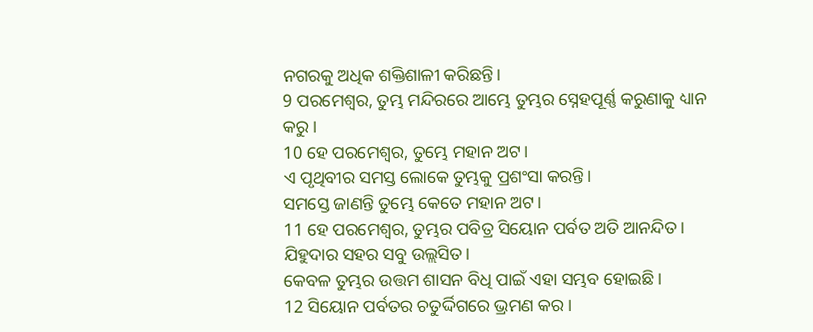ନଗରକୁ ଅଧିକ ଶକ୍ତିଶାଳୀ କରିଛନ୍ତି।
9 ପରମେଶ୍ୱର, ତୁମ୍ଭ ମନ୍ଦିରରେ ଆମ୍ଭେ ତୁମ୍ଭର ସ୍ନେହପୂର୍ଣ୍ଣ କରୁଣାକୁ ଧ୍ୟାନ କରୁ।
10 ହେ ପରମେଶ୍ୱର, ତୁମ୍ଭେ ମହାନ ଅଟ।
ଏ ପୃଥିବୀର ସମସ୍ତ ଲୋକେ ତୁମ୍ଭକୁ ପ୍ରଶଂସା କରନ୍ତି।
ସମସ୍ତେ ଜାଣନ୍ତି ତୁମ୍ଭେ କେତେ ମହାନ ଅଟ।
11 ହେ ପରମେଶ୍ୱର, ତୁମ୍ଭର ପବିତ୍ର ସିୟୋନ ପର୍ବତ ଅତି ଆନନ୍ଦିତ।
ଯିହୁଦାର ସହର ସବୁ ଉଲ୍ଲସିତ।
କେବଳ ତୁମ୍ଭର ଉତ୍ତମ ଶାସନ ବିଧି ପାଇଁ ଏହା ସମ୍ଭବ ହୋଇଛି।
12 ସିୟୋନ ପର୍ବତର ଚତୁର୍ଦ୍ଦିଗରେ ଭ୍ରମଣ କର।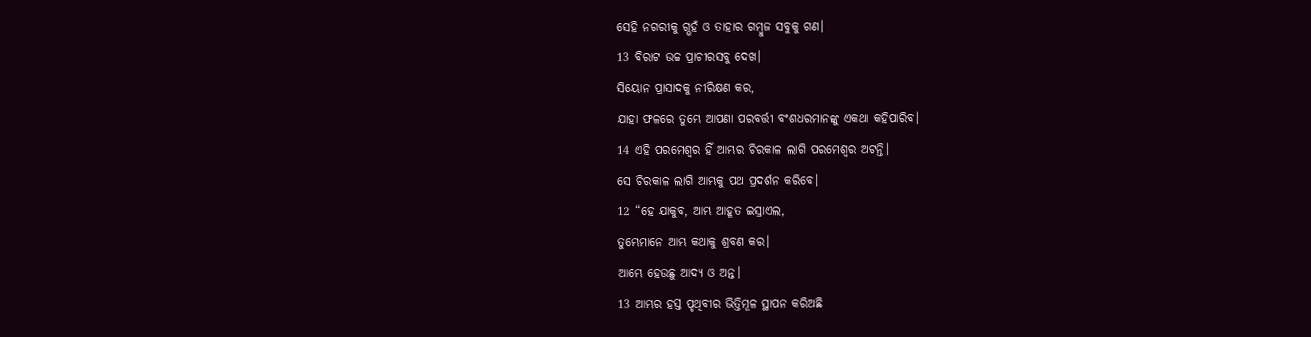ସେହି ନଗରୀକୁ ଗ୍ଭହଁ ଓ ତାହାର ଗମ୍ବୁଜ ସବୁକୁ ଗଣ।
13 ବିରାଟ ଉଚ୍ଚ ପ୍ରାଚୀରସବୁ ଦେଖ।
ସିୟୋନ ପ୍ରାସାଦକୁ ନୀରିକ୍ଷଣ କର,
ଯାହା ଫଳରେ ତୁମ୍ଭେ ଆପଣା ପରବର୍ତ୍ତୀ ବଂଶଧରମାନଙ୍କୁ ଏକଥା କହିପାରିବ।
14 ଏହି ପରମେଶ୍ୱର ହିଁ ଆମ୍ଭର ଚିରକାଳ ଲାଗି ପରମେଶ୍ୱର ଅଟନ୍ତି।
ସେ ଚିରକାଳ ଲାଗି ଆମ୍ଭକୁ ପଥ ପ୍ରଦର୍ଶନ କରିବେ।
12 “ହେ ଯାକୁବ, ଆମ୍ଭ ଆହୂତ ଇସ୍ରାଏଲ,
ତୁମ୍ଭେମାନେ ଆମ୍ଭ କଥାକୁ ଶ୍ରବଣ କର।
ଆମ୍ଭେ ହେଉଛୁ ଆଦ୍ୟ ଓ ଅନ୍ତ।
13 ଆମ୍ଭର ହସ୍ତ ପୃଥିବୀର ଭିତ୍ତିମୂଳ ସ୍ଥାପନ କରିଅଛି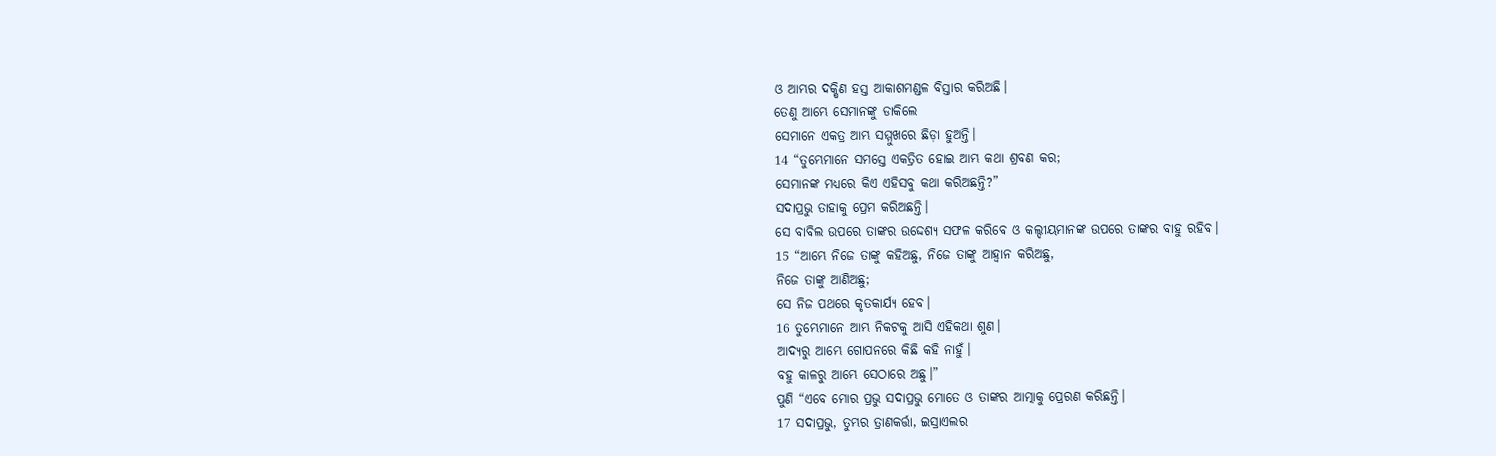ଓ ଆମ୍ଭର ଦକ୍ଷିଣ ହସ୍ତ ଆକାଶମଣ୍ଡଳ ବିସ୍ତାର କରିଅଛି।
ତେଣୁ ଆମ୍ଭେ ସେମାନଙ୍କୁ ଡାକିଲେ
ସେମାନେ ଏକତ୍ର ଆମ୍ଭ ସମ୍ମୁଖରେ ଛିଡ଼ା ହୁଅନ୍ତି।
14 “ତୁମ୍ଭେମାନେ ସମସ୍ତେ ଏକତ୍ରିତ ହୋଇ ଆମ୍ଭ କଥା ଶ୍ରବଣ କର;
ସେମାନଙ୍କ ମଧ୍ୟରେ କିଏ ଏହିସବୁ କଥା କରିଅଛନ୍ତି?”
ସଦାପ୍ରଭୁ ତାହାକୁ ପ୍ରେମ କରିଅଛନ୍ତି।
ସେ ବାବିଲ ଉପରେ ତାଙ୍କର ଉଦ୍ଦେଶ୍ୟ ସଫଳ କରିବେ ଓ କଲ୍ଦୀୟମାନଙ୍କ ଉପରେ ତାଙ୍କର ବାହୁ ରହିବ।
15 “ଆମ୍ଭେ ନିଜେ ତାଙ୍କୁ କହିଅଛୁ, ନିଜେ ତାଙ୍କୁ ଆହ୍ୱାନ କରିଅଛୁ,
ନିଜେ ତାଙ୍କୁ ଆଣିଅଛୁ;
ସେ ନିଜ ପଥରେ କୃତକାର୍ଯ୍ୟ ହେବ।
16 ତୁମ୍ଭେମାନେ ଆମ୍ଭ ନିକଟକୁ ଆସି ଏହିକଥା ଶୁଣ।
ଆଦ୍ୟରୁ ଆମ୍ଭେ ଗୋପନରେ କିଛି କହି ନାହୁଁ।
ବହୁ କାଳରୁ ଆମ୍ଭେ ସେଠାରେ ଅଛୁ।”
ପୁଣି “ଏବେ ମୋର ପ୍ରଭୁ ସଦାପ୍ରଭୁ ମୋତେ ଓ ତାଙ୍କର ଆତ୍ମାକୁ ପ୍ରେରଣ କରିଛନ୍ତି।
17 ସଦାପ୍ରଭୁ, ତୁମ୍ଭର ତ୍ରାଣକର୍ତ୍ତା, ଇସ୍ରାଏଲର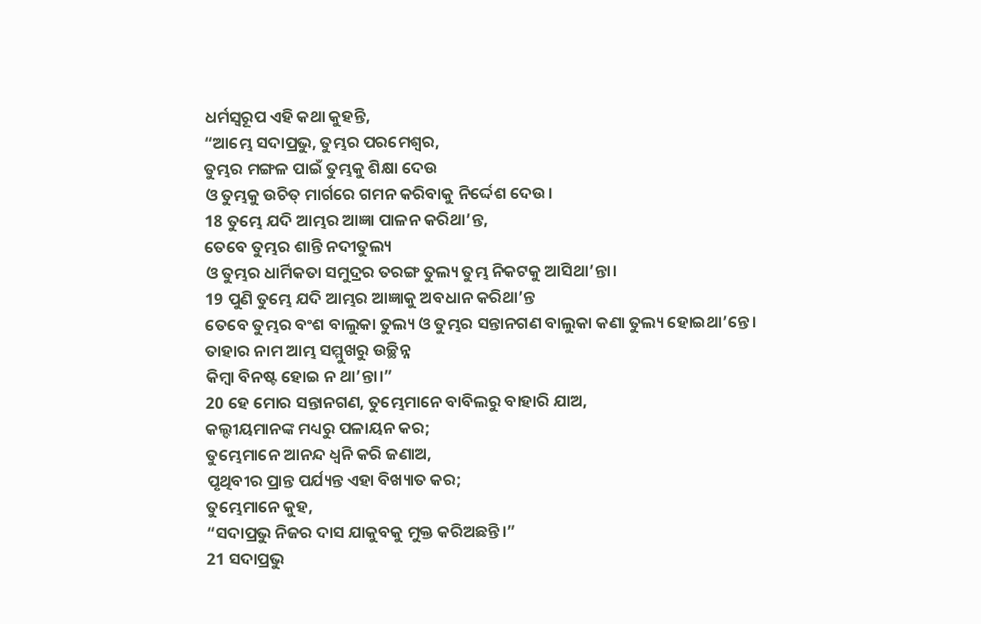ଧର୍ମସ୍ୱରୂପ ଏହି କଥା କୁହନ୍ତି,
“ଆମ୍ଭେ ସଦାପ୍ରଭୁ, ତୁମ୍ଭର ପରମେଶ୍ୱର,
ତୁମ୍ଭର ମଙ୍ଗଳ ପାଇଁ ତୁମ୍ଭକୁ ଶିକ୍ଷା ଦେଉ
ଓ ତୁମ୍ଭକୁ ଉଚିତ୍ ମାର୍ଗରେ ଗମନ କରିବାକୁ ନିର୍ଦ୍ଦେଶ ଦେଉ।
18 ତୁମ୍ଭେ ଯଦି ଆମ୍ଭର ଆଜ୍ଞା ପାଳନ କରିଥା’ନ୍ତ,
ତେବେ ତୁମ୍ଭର ଶାନ୍ତି ନଦୀତୁଲ୍ୟ
ଓ ତୁମ୍ଭର ଧାର୍ମିକତା ସମୁଦ୍ରର ତରଙ୍ଗ ତୁଲ୍ୟ ତୁମ୍ଭ ନିକଟକୁ ଆସିଥା’ନ୍ତା।
19 ପୁଣି ତୁମ୍ଭେ ଯଦି ଆମ୍ଭର ଆଜ୍ଞାକୁ ଅବଧାନ କରିଥା’ନ୍ତ
ତେବେ ତୁମ୍ଭର ବଂଶ ବାଲୁକା ତୁଲ୍ୟ ଓ ତୁମ୍ଭର ସନ୍ତାନଗଣ ବାଲୁକା କଣା ତୁଲ୍ୟ ହୋଇଥା’ନ୍ତେ।
ତାହାର ନାମ ଆମ୍ଭ ସମ୍ମୁଖରୁ ଉଚ୍ଛିନ୍ନ
କିମ୍ବା ବିନଷ୍ଟ ହୋଇ ନ ଥା’ନ୍ତା।”
20 ହେ ମୋର ସନ୍ତାନଗଣ, ତୁମ୍ଭେମାନେ ବାବିଲରୁ ବାହାରି ଯାଅ,
କଲ୍ଦୀୟମାନଙ୍କ ମଧ୍ୟରୁ ପଳାୟନ କର;
ତୁମ୍ଭେମାନେ ଆନନ୍ଦ ଧ୍ୱନି କରି ଜଣାଅ,
ପୃଥିବୀର ପ୍ରାନ୍ତ ପର୍ଯ୍ୟନ୍ତ ଏହା ବିଖ୍ୟାତ କର;
ତୁମ୍ଭେମାନେ କୁହ,
“ସଦାପ୍ରଭୁ ନିଜର ଦାସ ଯାକୁବକୁ ମୁକ୍ତ କରିଅଛନ୍ତି।”
21 ସଦାପ୍ରଭୁ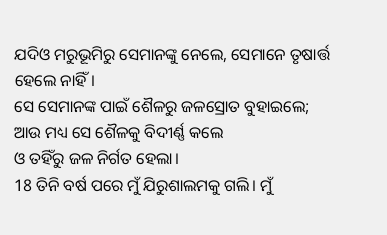ଯଦିଓ ମରୁଭୂମିରୁ ସେମାନଙ୍କୁ ନେଲେ, ସେମାନେ ତୃଷାର୍ତ୍ତ ହେଲେ ନାହିଁ।
ସେ ସେମାନଙ୍କ ପାଇଁ ଶୈଳରୁ ଜଳସ୍ରୋତ ବୁହାଇଲେ;
ଆଉ ମଧ୍ୟ ସେ ଶୈଳକୁ ବିଦୀର୍ଣ୍ଣ କଲେ
ଓ ତହିଁରୁ ଜଳ ନିର୍ଗତ ହେଲା।
18 ତିନି ବର୍ଷ ପରେ ମୁଁ ଯିରୁଶାଲମକୁ ଗଲି। ମୁଁ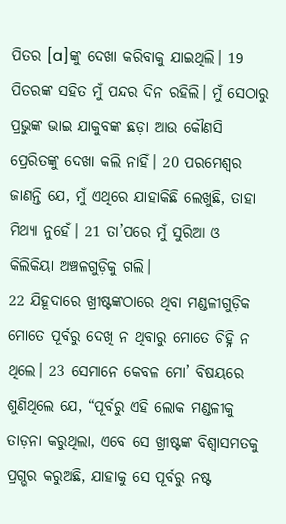ପିତର [a]ଙ୍କୁ ଦେଖା କରିବାକୁ ଯାଇଥିଲି। 19 ପିତରଙ୍କ ସହିତ ମୁଁ ପନ୍ଦର ଦିନ ରହିଲି। ମୁଁ ସେଠାରୁ ପ୍ରଭୁଙ୍କ ଭାଇ ଯାକୁବଙ୍କ ଛଡ଼ା ଆଉ କୌଣସି ପ୍ରେରିତଙ୍କୁ ଦେଖା କଲି ନାହିଁ। 20 ପରମେଶ୍ୱର ଜାଣନ୍ତି ଯେ, ମୁଁ ଏଥିରେ ଯାହାକିଛି ଲେଖୁଛି, ତାହା ମିଥ୍ୟା ନୁହେଁ। 21 ତା’ପରେ ମୁଁ ସୁରିଆ ଓ କିଲିକିୟା ଅଞ୍ଚଳଗୁଡ଼ିକୁ ଗଲି।
22 ଯିହୂଦାରେ ଖ୍ରୀଷ୍ଟଙ୍କଠାରେ ଥିବା ମଣ୍ଡଳୀଗୁଡ଼ିକ ମୋତେ ପୂର୍ବରୁ ଦେଖି ନ ଥିବାରୁ ମୋତେ ଚିହ୍ନି ନ ଥିଲେ। 23 ସେମାନେ କେବଳ ମୋ’ ବିଷୟରେ ଶୁଣିଥିଲେ ଯେ, “ପୂର୍ବରୁ ଏହି ଲୋକ ମଣ୍ଡଳୀକୁ ତାଡ଼ନା କରୁଥିଲା, ଏବେ ସେ ଖ୍ରୀଷ୍ଟଙ୍କ ବିଶ୍ୱାସମତକୁ ପ୍ରଗ୍ଭର କରୁଅଛି, ଯାହାକୁ ସେ ପୂର୍ବରୁ ନଷ୍ଟ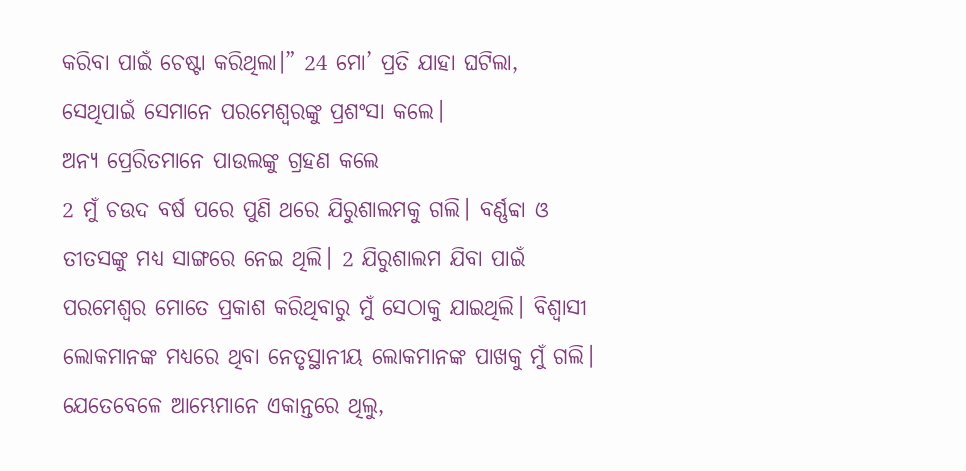କରିବା ପାଇଁ ଚେଷ୍ଟା କରିଥିଲା।” 24 ମୋ’ ପ୍ରତି ଯାହା ଘଟିଲା, ସେଥିପାଇଁ ସେମାନେ ପରମେଶ୍ୱରଙ୍କୁ ପ୍ରଶଂସା କଲେ।
ଅନ୍ୟ ପ୍ରେରିତମାନେ ପାଉଲଙ୍କୁ ଗ୍ରହଣ କଲେ
2 ମୁଁ ଚଉଦ ବର୍ଷ ପରେ ପୁଣି ଥରେ ଯିରୁଶାଲମକୁ ଗଲି। ବର୍ଣ୍ଣବ୍ବା ଓ ତୀତସଙ୍କୁ ମଧ୍ୟ ସାଙ୍ଗରେ ନେଇ ଥିଲି। 2 ଯିରୁଶାଲମ ଯିବା ପାଇଁ ପରମେଶ୍ୱର ମୋତେ ପ୍ରକାଶ କରିଥିବାରୁ ମୁଁ ସେଠାକୁ ଯାଇଥିଲି। ବିଶ୍ୱାସୀ ଲୋକମାନଙ୍କ ମଧ୍ୟରେ ଥିବା ନେତୃସ୍ଥାନୀୟ ଲୋକମାନଙ୍କ ପାଖକୁ ମୁଁ ଗଲି। ଯେତେବେଳେ ଆମ୍ଭେମାନେ ଏକାନ୍ତରେ ଥିଲୁ,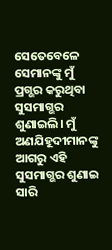ସେତେବେଳେ ସେମାନଙ୍କୁ ମୁଁ ପ୍ରଗ୍ଭର କରୁଥିବା ସୁସମାଗ୍ଭର ଶୁଣାଇଲି। ମୁଁ ଅଣଯିହୂଦୀମାନଙ୍କୁ ଆଗରୁ ଏହି ସୁସମାଗ୍ଭର ଶୁଣାଇ ସାରି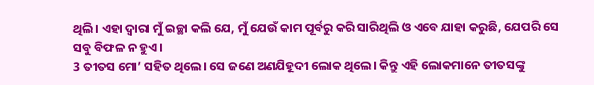ଥିଲି। ଏହା ଦ୍ୱାରା ମୁଁ ଇଚ୍ଛା କଲି ଯେ, ମୁଁ ଯେଉଁ କାମ ପୂର୍ବରୁ କରି ସାରିଥିଲି ଓ ଏବେ ଯାହା କରୁଛି, ଯେପରି ସେ ସବୁ ବିଫଳ ନ ହୁଏ।
3 ତୀତସ ମୋ’ ସହିତ ଥିଲେ। ସେ ଜଣେ ଅଣଯିହୂଦୀ ଲୋକ ଥିଲେ। କିନ୍ତୁ ଏହି ଲୋକମାନେ ତୀତସଙ୍କୁ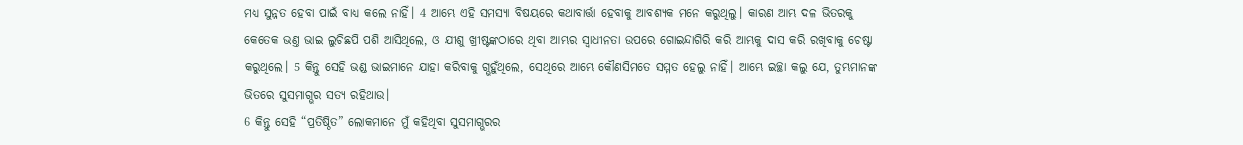ମଧ୍ୟ ସୁନ୍ନତ ହେବା ପାଇଁ ବାଧ୍ୟ କଲେ ନାହିଁ। 4 ଆମ୍ଭେ ଏହି ସମସ୍ୟା ବିଷୟରେ କଥାବାର୍ତ୍ତା ହେବାକୁ ଆବଶ୍ୟକ ମନେ କରୁଥିଲୁ। କାରଣ ଆମ୍ଭ ଦଳ ଭିତରକୁ କେତେକ ଭଣ୍ତ ଭାଇ ଲୁଚିଛପି ପଶି ଆସିଥିଲେ, ଓ ଯୀଶୁ ଖ୍ରୀଷ୍ଟଙ୍କଠାରେ ଥିବା ଆମ୍ଭର ସ୍ୱାଧୀନତା ଉପରେ ଗୋଇନ୍ଦାଗିରି କରି ଆମ୍ଭକୁ ଦାସ କରି ରଖିବାକୁ ଚେଷ୍ଟା କରୁଥିଲେ। 5 କିନ୍ତୁ ସେହି ଭଣ୍ଡ ଭାଇମାନେ ଯାହା କରିବାକୁ ଗ୍ଭହୁଁଥିଲେ, ସେଥିରେ ଆମ୍ଭେ କୌଣସିମତେ ସମ୍ମତ ହେଲୁ ନାହିଁ। ଆମ୍ଭେ ଇଚ୍ଛା କଲୁ ଯେ, ତୁମ୍ଭମାନଙ୍କ ଭିତରେ ସୁସମାଗ୍ଭର ସତ୍ୟ ରହିଥାଉ।
6 କିନ୍ତୁ ସେହି “ପ୍ରତିଷ୍ଠିତ” ଲୋକମାନେ ମୁଁ କହିଥିବା ସୁସମାଗ୍ଭରର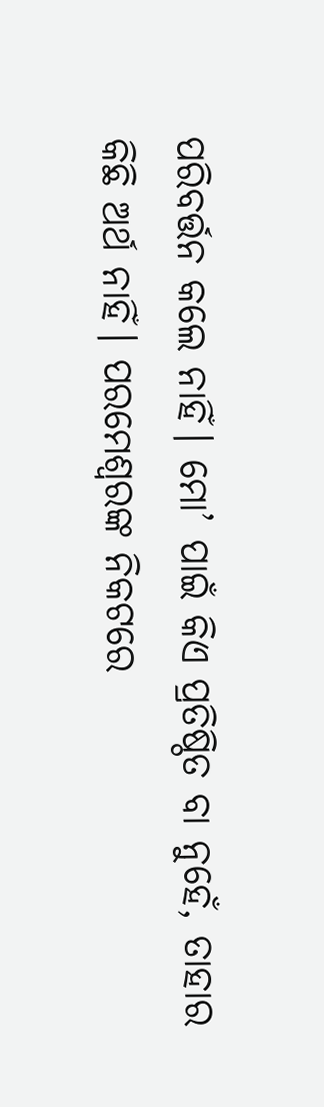ପରିବର୍ତ୍ତନ କଲେ ନାହିଁ। ମୋ’ ପାଇଁ କିଏ ପ୍ରତିଷ୍ଠିତ ବା ନୁହେଁ, ତାହାର କିଛି ଅର୍ଥ ନାହିଁ। ପରମେଶ୍ୱରଙ୍କ ନିକଟରେ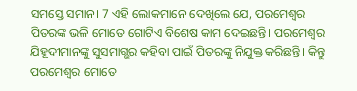ସମସ୍ତେ ସମାନ। 7 ଏହି ଲୋକମାନେ ଦେଖିଲେ ଯେ, ପରମେଶ୍ୱର ପିତରଙ୍କ ଭଳି ମୋତେ ଗୋଟିଏ ବିଶେଷ କାମ ଦେଇଛନ୍ତି। ପରମେଶ୍ୱର ଯିହୂଦୀମାନଙ୍କୁ ସୁସମାଗ୍ଭର କହିବା ପାଇଁ ପିତରଙ୍କୁ ନିଯୁକ୍ତ କରିଛନ୍ତି। କିନ୍ତୁ ପରମେଶ୍ୱର ମୋତେ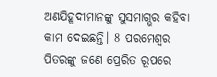ଅଣଯିହୂଦୀମାନଙ୍କୁ ସୁସମାଗ୍ଭର କହିବା କାମ ଦେଇଛନ୍ତି। 8 ପରମେଶ୍ୱର ପିତରଙ୍କୁ ଜଣେ ପ୍ରେରିତ ରୂପରେ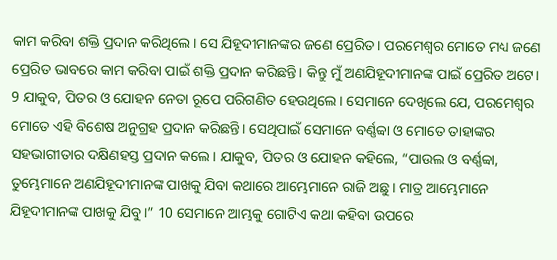କାମ କରିବା ଶକ୍ତି ପ୍ରଦାନ କରିଥିଲେ। ସେ ଯିହୂଦୀମାନଙ୍କର ଜଣେ ପ୍ରେରିତ। ପରମେଶ୍ୱର ମୋତେ ମଧ୍ୟ ଜଣେ ପ୍ରେରିତ ଭାବରେ କାମ କରିବା ପାଇଁ ଶକ୍ତି ପ୍ରଦାନ କରିଛନ୍ତି। କିନ୍ତୁ ମୁଁ ଅଣଯିହୂଦୀମାନଙ୍କ ପାଇଁ ପ୍ରେରିତ ଅଟେ। 9 ଯାକୁବ, ପିତର ଓ ଯୋହନ ନେତା ରୂପେ ପରିଗଣିତ ହେଉଥିଲେ। ସେମାନେ ଦେଖିଲେ ଯେ, ପରମେଶ୍ୱର ମୋତେ ଏହି ବିଶେଷ ଅନୁଗ୍ରହ ପ୍ରଦାନ କରିଛନ୍ତି। ସେଥିପାଇଁ ସେମାନେ ବର୍ଣ୍ଣବ୍ବା ଓ ମୋତେ ତାହାଙ୍କର ସହଭାଗୀତାର ଦକ୍ଷିଣହସ୍ତ ପ୍ରଦାନ କଲେ। ଯାକୁବ, ପିତର ଓ ଯୋହନ କହିଲେ, “ପାଉଲ ଓ ବର୍ଣ୍ଣବ୍ବା, ତୁମ୍ଭେମାନେ ଅଣଯିହୂଦୀମାନଙ୍କ ପାଖକୁ ଯିବା କଥାରେ ଆମ୍ଭେମାନେ ରାଜି ଅଛୁ। ମାତ୍ର ଆମ୍ଭେମାନେ ଯିହୂଦୀମାନଙ୍କ ପାଖକୁ ଯିବୁ।” 10 ସେମାନେ ଆମ୍ଭକୁ ଗୋଟିଏ କଥା କହିବା ଉପରେ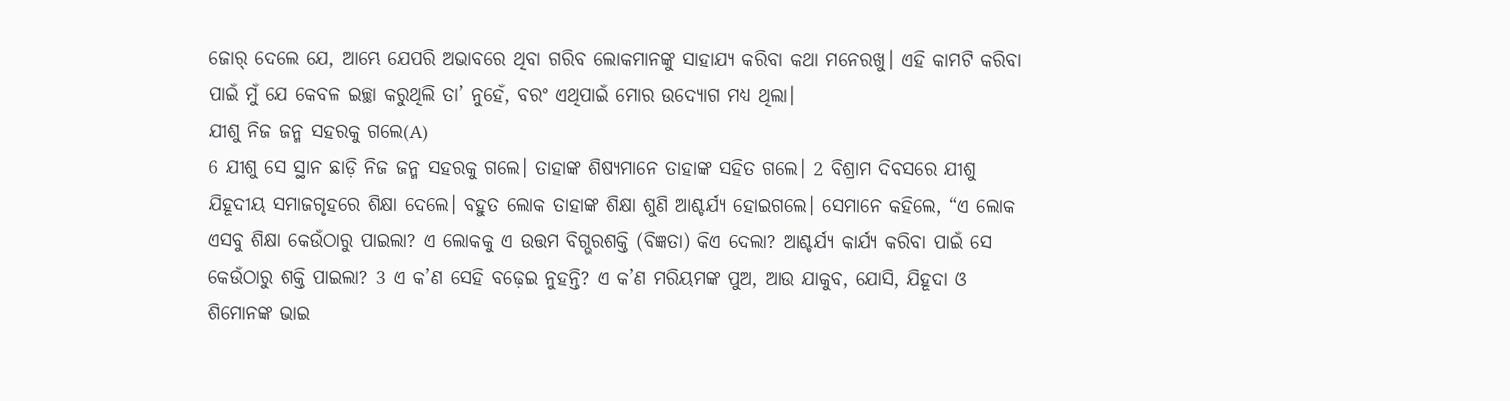ଜୋର୍ ଦେଲେ ଯେ, ଆମ୍ଭେ ଯେପରି ଅଭାବରେ ଥିବା ଗରିବ ଲୋକମାନଙ୍କୁ ସାହାଯ୍ୟ କରିବା କଥା ମନେରଖୁ। ଏହି କାମଟି କରିବା ପାଇଁ ମୁଁ ଯେ କେବଳ ଇଚ୍ଛା କରୁଥିଲି ତା’ ନୁହେଁ, ବରଂ ଏଥିପାଇଁ ମୋର ଉଦ୍ଯୋଗ ମଧ୍ୟ ଥିଲା।
ଯୀଶୁ ନିଜ ଜନ୍ମ ସହରକୁ ଗଲେ(A)
6 ଯୀଶୁ ସେ ସ୍ଥାନ ଛାଡ଼ି ନିଜ ଜନ୍ମ ସହରକୁ ଗଲେ। ତାହାଙ୍କ ଶିଷ୍ୟମାନେ ତାହାଙ୍କ ସହିତ ଗଲେ। 2 ବିଶ୍ରାମ ଦିବସରେ ଯୀଶୁ ଯିହୂଦୀୟ ସମାଜଗୃହରେ ଶିକ୍ଷା ଦେଲେ। ବହୁତ ଲୋକ ତାହାଙ୍କ ଶିକ୍ଷା ଶୁଣି ଆଶ୍ଚର୍ଯ୍ୟ ହୋଇଗଲେ। ସେମାନେ କହିଲେ, “ଏ ଲୋକ ଏସବୁ ଶିକ୍ଷା କେଉଁଠାରୁ ପାଇଲା? ଏ ଲୋକକୁ ଏ ଉତ୍ତମ ବିଗ୍ଭରଶକ୍ତି (ବିଜ୍ଞତା) କିଏ ଦେଲା? ଆଶ୍ଚର୍ଯ୍ୟ କାର୍ଯ୍ୟ କରିବା ପାଇଁ ସେ କେଉଁଠାରୁ ଶକ୍ତି ପାଇଲା? 3 ଏ କ’ଣ ସେହି ବଢ଼େଇ ନୁହନ୍ତି? ଏ କ’ଣ ମରିୟମଙ୍କ ପୁଅ, ଆଉ ଯାକୁବ, ଯୋସି, ଯିହୂଦା ଓ ଶିମୋନଙ୍କ ଭାଇ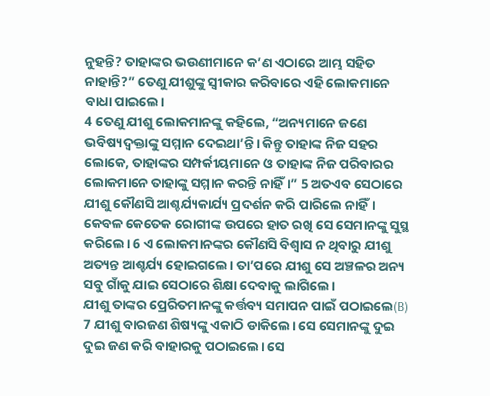ନୁହନ୍ତି? ତାହାଙ୍କର ଭଉଣୀମାନେ କ’ଣ ଏଠାରେ ଆମ୍ଭ ସହିତ ନାହାନ୍ତି?” ତେଣୁ ଯୀଶୁଙ୍କୁ ସ୍ୱୀକାର କରିବାରେ ଏହି ଲୋକମାନେ ବାଧା ପାଇଲେ।
4 ତେଣୁ ଯୀଶୁ ଲୋକମାନଙ୍କୁ କହିଲେ, “ଅନ୍ୟମାନେ ଜଣେ ଭବିଷ୍ୟଦ୍ବକ୍ତାଙ୍କୁ ସମ୍ମାନ ଦେଇଥା’ନ୍ତି। କିନ୍ତୁ ତାହାଙ୍କ ନିଜ ସହର ଲୋକେ, ତାହାଙ୍କର ସମ୍ପର୍କୀୟମାନେ ଓ ତାହାଙ୍କ ନିଜ ପରିବାରର ଲୋକମାନେ ତାହାଙ୍କୁ ସମ୍ମାନ କରନ୍ତି ନାହିଁ।” 5 ଅତଏବ ସେଠାରେ ଯୀଶୁ କୌଣସି ଆଶ୍ଚର୍ଯ୍ୟକାର୍ଯ୍ୟ ପ୍ରଦର୍ଶନ କରି ପାରିଲେ ନାହିଁ। କେବଳ କେତେକ ରୋଗୀଙ୍କ ଉପରେ ହାତ ରଖି ସେ ସେମାନଙ୍କୁ ସୁସ୍ଥ କରିଲେ। 6 ଏ ଲୋକମାନଙ୍କର କୌଣସି ବିଶ୍ୱାସ ନ ଥିବାରୁ ଯୀଶୁ ଅତ୍ୟନ୍ତ ଆଶ୍ଚର୍ଯ୍ୟ ହୋଇଗଲେ। ତା’ପରେ ଯୀଶୁ ସେ ଅଞ୍ଚଳର ଅନ୍ୟ ସବୁ ଗାଁକୁ ଯାଇ ସେଠାରେ ଶିକ୍ଷା ଦେବାକୁ ଲାଗିଲେ।
ଯୀଶୁ ତାଙ୍କର ପ୍ରେରିତମାନଙ୍କୁ କର୍ତ୍ତବ୍ୟ ସମାପନ ପାଇଁ ପଠାଇଲେ(B)
7 ଯୀଶୁ ବାରଜଣ ଶିଷ୍ୟଙ୍କୁ ଏକାଠି ଡାକିଲେ। ସେ ସେମାନଙ୍କୁ ଦୁଇ ଦୁଇ ଜଣ କରି ବାହାରକୁ ପଠାଇଲେ। ସେ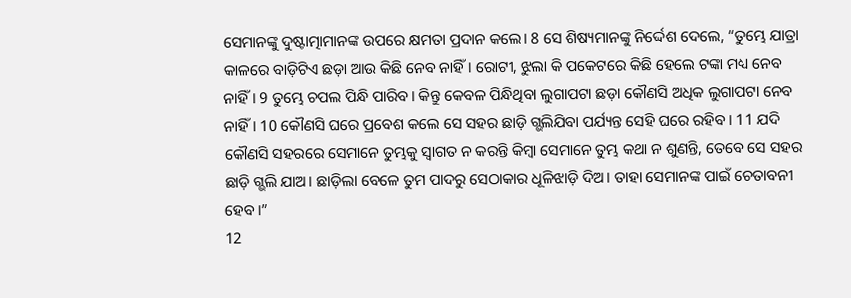ସେମାନଙ୍କୁ ଦୁଷ୍ଟାତ୍ମାମାନଙ୍କ ଉପରେ କ୍ଷମତା ପ୍ରଦାନ କଲେ। 8 ସେ ଶିଷ୍ୟମାନଙ୍କୁ ନିର୍ଦ୍ଦେଶ ଦେଲେ, “ତୁମ୍ଭେ ଯାତ୍ରା କାଳରେ ବାଡ଼ିଟିଏ ଛଡ଼ା ଆଉ କିଛି ନେବ ନାହିଁ। ରୋଟୀ, ଝୁଲା କି ପକେଟରେ କିଛି ହେଲେ ଟଙ୍କା ମଧ୍ୟ ନେବ ନାହିଁ। 9 ତୁମ୍ଭେ ଚପଲ ପିନ୍ଧି ପାରିବ। କିନ୍ତୁ କେବଳ ପିନ୍ଧିଥିବା ଲୁଗାପଟା ଛଡ଼ା କୌଣସି ଅଧିକ ଲୁଗାପଟା ନେବ ନାହିଁ। 10 କୌଣସି ଘରେ ପ୍ରବେଶ କଲେ ସେ ସହର ଛାଡ଼ି ଗ୍ଭଲିଯିବା ପର୍ଯ୍ୟନ୍ତ ସେହି ଘରେ ରହିବ। 11 ଯଦି କୌଣସି ସହରରେ ସେମାନେ ତୁମ୍ଭକୁ ସ୍ୱାଗତ ନ କରନ୍ତି କିମ୍ବା ସେମାନେ ତୁମ୍ଭ କଥା ନ ଶୁଣନ୍ତି, ତେବେ ସେ ସହର ଛାଡ଼ି ଗ୍ଭଲି ଯାଅ। ଛାଡ଼ିଲା ବେଳେ ତୁମ ପାଦରୁ ସେଠାକାର ଧୂଳିଝାଡ଼ି ଦିଅ। ତାହା ସେମାନଙ୍କ ପାଇଁ ଚେତାବନୀ ହେବ।”
12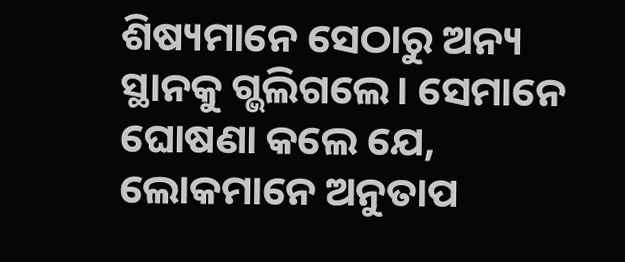ଶିଷ୍ୟମାନେ ସେଠାରୁ ଅନ୍ୟ ସ୍ଥାନକୁ ଗ୍ଭଲିଗଲେ। ସେମାନେ ଘୋଷଣା କଲେ ଯେ, ଲୋକମାନେ ଅନୁତାପ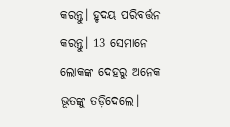କରନ୍ତୁ। ହୃଦୟ ପରିବର୍ତ୍ତନ କରନ୍ତୁ। 13 ସେମାନେ ଲୋକଙ୍କ ଦେହରୁ ଅନେକ ଭୂତଙ୍କୁ ତଡ଼ିଦେଲେ।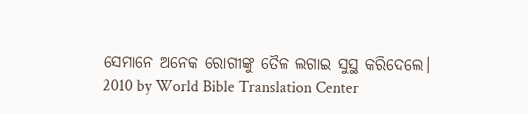ସେମାନେ ଅନେକ ରୋଗୀଙ୍କୁ ତୈଳ ଲଗାଇ ସୁସ୍ଥ କରିଦେଲେ।
2010 by World Bible Translation Center